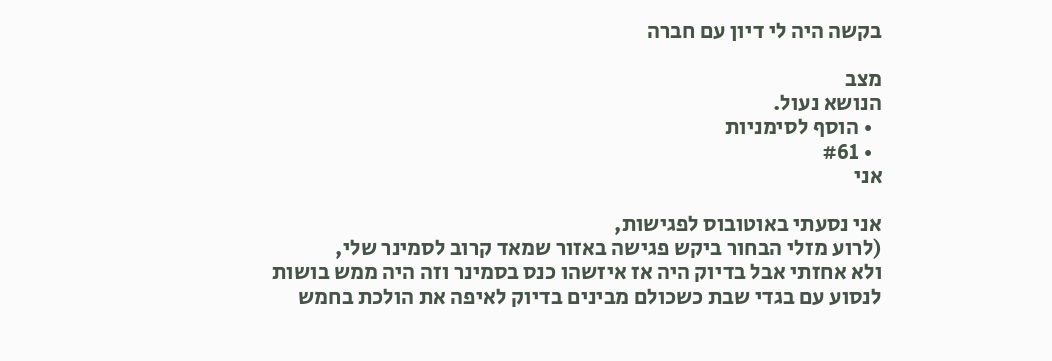בקשה היה לי דיון עם חברה

מצב
הנושא נעול.
  • הוסף לסימניות
  • #61
אני

אני נסעתי באוטובוס לפגישות,
(לרוע מזלי הבחור ביקש פגישה באזור שמאד קרוב לסמינר שלי,
ולא אחזתי אבל בדיוק היה אז איזשהו כנס בסמינר וזה היה ממש בושות
לנסוע עם בגדי שבת כשכולם מבינים בדיוק לאיפה את הולכת בחמש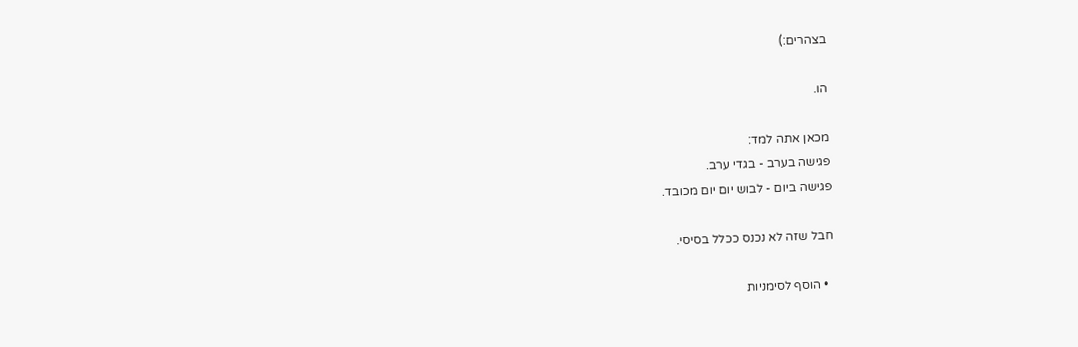בצהרים:)

הו.

מכאן אתה למד:
פגישה בערב - בגדי ערב.
פגישה ביום - לבוש יום יום מכובד.

חבל שזה לא נכנס ככלל בסיסי.

  • הוסף לסימניות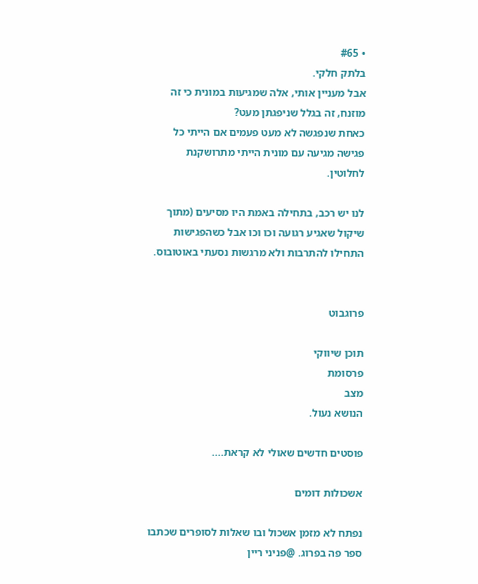• #65
בלתק חלקי.
אבל מעניין אותי, אלה שמגיעות במונית כי זה מוזנח, זה בגלל שניפגתן מעט?
כאחת שנפגשה לא מעט פעמים אם הייתי כל פגישה מגיעה עם מונית הייתי מתרושקנת לחלוטין.

לנו יש רכב, בתחילה באמת היו מסיעים (מתוך שיקול שאגיע רגועה וכו וכו אבל כשהפגישות התחילו להתרבות ולא מרגשות נסעתי באוטובוס.


פרוגבוט

תוכן שיווקי
פרסומת
מצב
הנושא נעול.

פוסטים חדשים שאולי לא קראת....

אשכולות דומים

נפתח לא מזמן אשכול ובו שאלות לסופרים שכתבו ספר פה בפרוג. @פניני ריין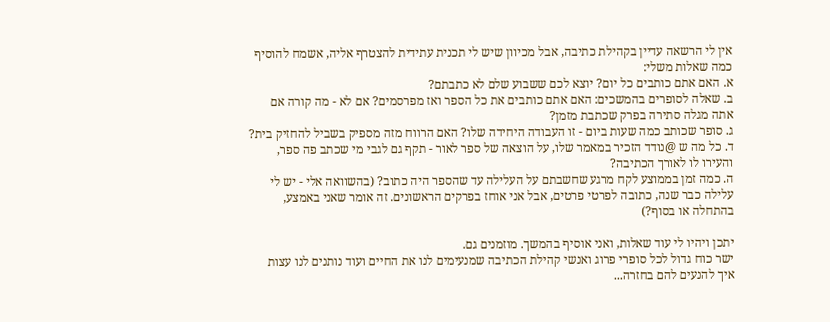אין לי הרשאה עדיין בקהילת כתיבה, אבל מכיוון שיש לי תכנית עתידית להצטרף אליה, אשמח להוסיף כמה שאלות משלי:
א. האם אתם כותבים כל יום? יוצא לכם ששבוע שלם לא כתבתם?
ב. שאלה לסופרים בהמשכים: האם אתם כותבים את כל הספר ואז מפרסמים? אם לא - מה קורה אם אתה מגלה סתירה בפרק שכתבת מזמן?
ג. סופר שכותב כמה שעות ביום - זו העבודה היחידה שלו? האם הרווח מזה מספיק בשביל להחזיק בית?
ד. כל מה ש @נודד הזכיר במאמר שלו, על הוצאה של ספר לאור - תקף גם לגבי מי שכתב פה ספר, והעירו לו לאורך הכתיבה?
ה. כמה זמן בממוצע לקח מרגע שחשבתם על העלילה עד שהספר היה כתוב? (בהשוואה אלי - יש לי עלילה כבר שנה, כתובה לפרטי פרטים, אבל אני אוחז בפרקים הראשונים. זה אומר שאני באמצע, בהתחלה או בסוף?)

יתכן ויהיו לי עוד שאלות, ואני אוסיף בהמשך. מוזמנים גם.
ישר כוח גדול לכל סופרי פרוג ואנשי קהילת הכתיבה שמנעימים לנו את החיים ועוד נותנים לנו עצות איך להנעים להם בחזרה...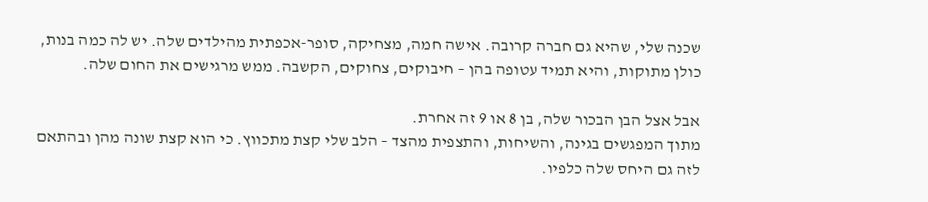שכנה שלי, שהיא גם חברה קרובה. אישה חמה, מצחיקה, סופר-אכפתית מהילדים שלה. יש לה כמה בנות, כולן מתוקות, והיא תמיד עטופה בהן – חיבוקים, צחוקים, הקשבה. ממש מרגישים את החום שלה.

אבל אצל הבן הבכור שלה, בן 8 או 9 זה אחרת.
מתוך המפגשים בגינה, והשיחות, והתצפית מהצד – הלב שלי קצת מתכווץ. כי הוא קצת שונה מהן ובהתאם לזה גם היחס שלה כלפיו.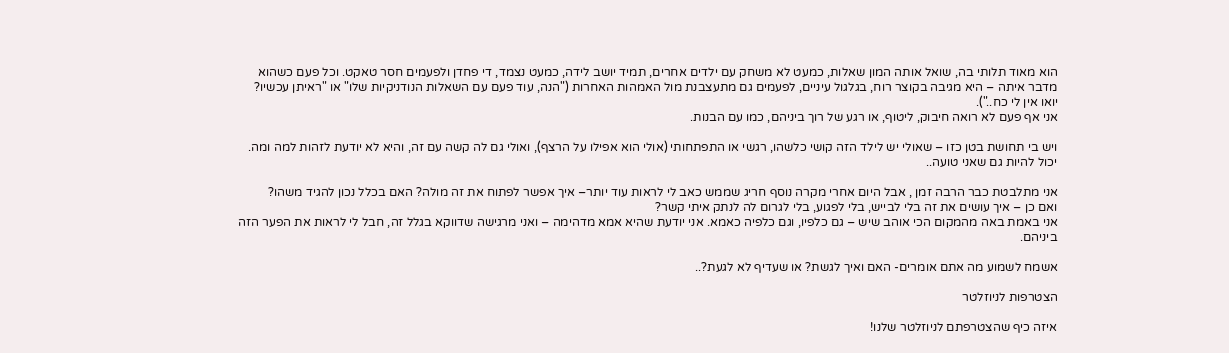הוא מאוד תלותי בה, שואל אותה המון שאלות, כמעט לא משחק עם ילדים אחרים, תמיד יושב לידה, כמעט נצמד, די פחדן ולפעמים חסר טאקט. וכל פעם כשהוא מדבר איתה – היא מגיבה בקוצר רוח, בגלגול עיניים, לפעמים גם מתעצבנת מול האמהות האחרות ("הנה, עוד פעם עם השאלות הנודניקיות שלו" או "ראיתן עכשיו? יואו אין לי כח..").
אני אף פעם לא רואה חיבוק, ליטוף, או רגע של רוך ביניהם, כמו עם הבנות.

ויש בי תחושת בטן כזו – שאולי יש לילד הזה קושי כלשהו, רגשי או התפתחותי (אולי הוא אפילו על הרצף), ואולי גם לה קשה עם זה, והיא לא יודעת לזהות למה ומה. יכול להיות גם שאני טועה..

אני מתלבטת כבר הרבה זמן , אבל היום אחרי מקרה נוסף חריג שממש כאב לי לראות עוד יותר– איך אפשר לפתוח את זה מולה? האם בכלל נכון להגיד משהו?
ואם כן – איך עושים את זה בלי לבייש, בלי לפגוע, בלי לגרום לה לנתק איתי קשר?
אני באמת באה מהמקום הכי אוהב שיש – גם כלפיו, וגם כלפיה כאמא. אני יודעת שהיא אמא מדהימה – ואני מרגישה שדווקא בגלל זה, חבל לי לראות את הפער הזה ביניהם.

אשמח לשמוע מה אתם אומרים- האם ואיך לגשת? או שעדיף לא לגעת?..

הצטרפות לניוזלטר

איזה כיף שהצטרפתם לניוזלטר שלנו!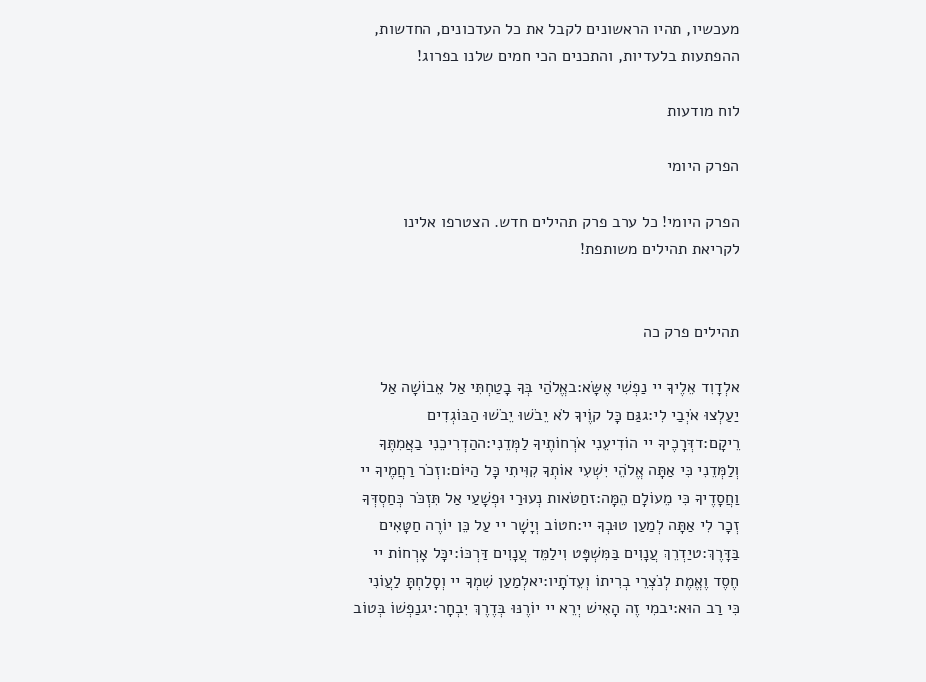מעכשיו, תהיו הראשונים לקבל את כל העדכונים, החדשות, ההפתעות בלעדיות, והתכנים הכי חמים שלנו בפרוג!

לוח מודעות

הפרק היומי

הפרק היומי! כל ערב פרק תהילים חדש. הצטרפו אלינו לקריאת תהילים משותפת!


תהילים פרק כה

אלְדָוִד אֵלֶיךָ יי נַפְשִׁי אֶשָּׂא:באֱלֹהַי בְּךָ בָטַחְתִּי אַל אֵבוֹשָׁה אַל יַעַלְצוּ אֹיְבַי לִי:גגַּם כָּל קוֶֹיךָ לֹא יֵבֹשׁוּ יֵבֹשׁוּ הַבּוֹגְדִים רֵיקָם:דדְּרָכֶיךָ יי הוֹדִיעֵנִי אֹרְחוֹתֶיךָ לַמְּדֵנִי:ההַדְרִיכֵנִי בַאֲמִתֶּךָ וְלַמְּדֵנִי כִּי אַתָּה אֱלֹהֵי יִשְׁעִי אוֹתְךָ קִוִּיתִי כָּל הַיּוֹם:וזְכֹר רַחֲמֶיךָ יי וַחֲסָדֶיךָ כִּי מֵעוֹלָם הֵמָּה:זחַטֹּאות נְעוּרַי וּפְשָׁעַי אַל תִּזְכֹּר כְּחַסְדְּךָ זְכָר לִי אַתָּה לְמַעַן טוּבְךָ יי:חטוֹב וְיָשָׁר יי עַל כֵּן יוֹרֶה חַטָּאִים בַּדָּרֶךְ:טיַדְרֵךְ עֲנָוִים בַּמִּשְׁפָּט וִילַמֵּד עֲנָוִים דַּרְכּוֹ:יכָּל אָרְחוֹת יי חֶסֶד וֶאֱמֶת לְנֹצְרֵי בְרִיתוֹ וְעֵדֹתָיו:יאלְמַעַן שִׁמְךָ יי וְסָלַחְתָּ לַעֲוֹנִי כִּי רַב הוּא:יבמִי זֶה הָאִישׁ יְרֵא יי יוֹרֶנּוּ בְּדֶרֶךְ יִבְחָר:יגנַפְשׁוֹ בְּטוֹב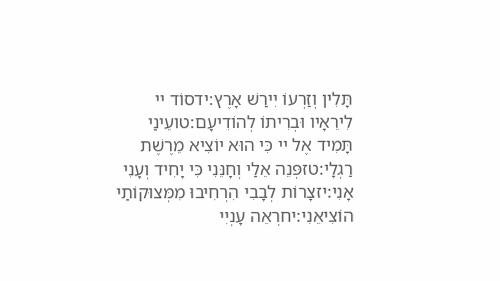תָּלִין וְזַרְעוֹ יִירַשׁ אָרֶץ:ידסוֹד יי לִירֵאָיו וּבְרִיתוֹ לְהוֹדִיעָם:טועֵינַי תָּמִיד אֶל יי כִּי הוּא יוֹצִיא מֵרֶשֶׁת רַגְלָי:טזפְּנֵה אֵלַי וְחָנֵּנִי כִּי יָחִיד וְעָנִי אָנִי:יזצָרוֹת לְבָבִי הִרְחִיבוּ מִמְּצוּקוֹתַי הוֹצִיאֵנִי:יחרְאֵה עָנְיִי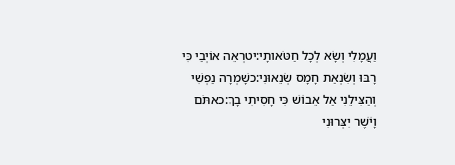וַעֲמָלִי וְשָׂא לְכָל חַטֹּאותָי:יטרְאֵה אוֹיְבַי כִּי רָבּוּ וְשִׂנְאַת חָמָס שְׂנֵאוּנִי:כשָׁמְרָה נַפְשִׁי וְהַצִּילֵנִי אַל אֵבוֹשׁ כִּי חָסִיתִי בָךְ:כאתֹּם וָיֹשֶׁר יִצְּרוּנִי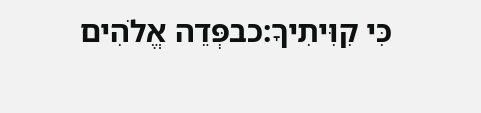כִּי קִוִּיתִיךָ:כבפְּדֵה אֱלֹהִים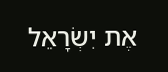אֶת יִשְׂרָאֵל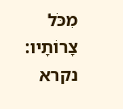מִכֹּל צָרוֹתָיו:
נקרא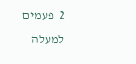2  פעמים
למעלה